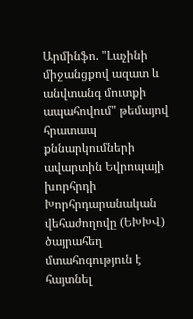Արմինֆո. "Լաչինի միջանցքով ազատ և անվտանգ մուտքի ապահովում" թեմայով հրատապ քննարկումների ավարտին Եվրոպայի խորհրդի Խորհրդարանական վեհաժողովը (ԵԽԽՎ) ծայրահեղ մտահոգություն է հայտնել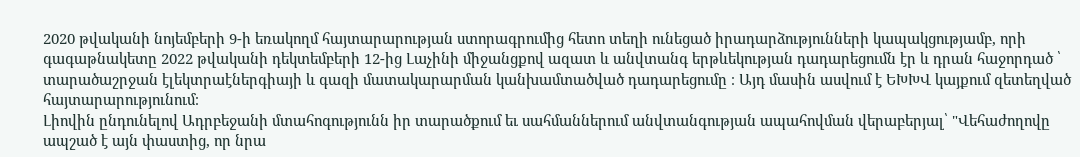2020 թվականի նոյեմբերի 9-ի եռակողմ հայտարարության ստորագրումից հետո տեղի ունեցած իրադարձությունների կապակցությամբ, որի գագաթնակետը 2022 թվականի դեկտեմբերի 12-ից Լաչինի միջանցքով ազատ և անվտանգ երթևեկության դադարեցումն էր և դրան հաջորդած ՝ տարածաշրջան էլեկտրաէներգիայի և գազի մատակարարման կանխամտածված դադարեցումը ։ Այդ մասին ասվում է ԵԽԽՎ կայքում զետեղված հայտարարությունում։
Լիովին ընդունելով Ադրբեջանի մտահոգությունն իր տարածքում եւ սահմաններում անվտանգության ապահովման վերաբերյալ՝ "Վեհաժողովը ապշած է այն փաստից, որ նրա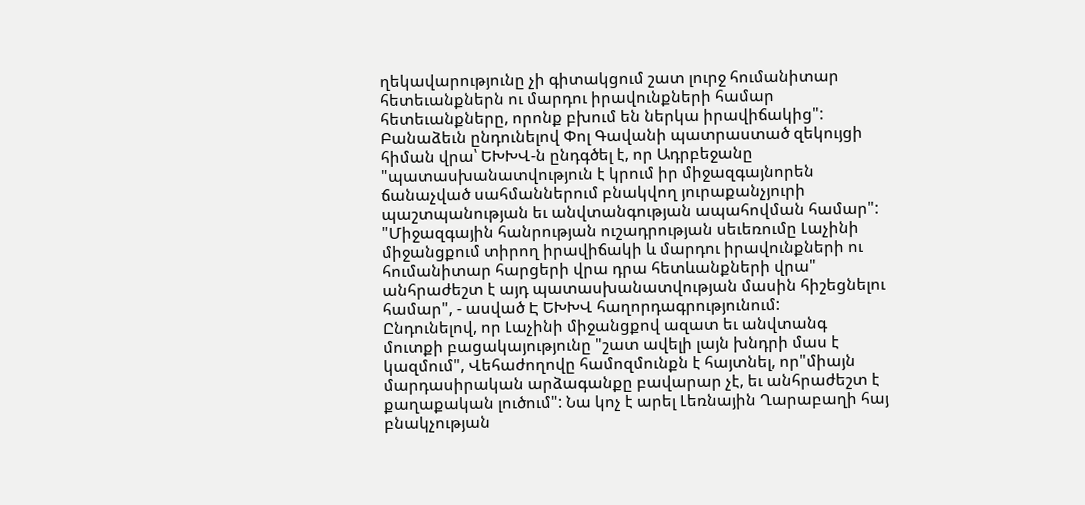ղեկավարությունը չի գիտակցում շատ լուրջ հումանիտար հետեւանքներն ու մարդու իրավունքների համար հետեւանքները, որոնք բխում են ներկա իրավիճակից":
Բանաձեւն ընդունելով Փոլ Գավանի պատրաստած զեկույցի հիման վրա՝ ԵԽԽՎ-ն ընդգծել է, որ Ադրբեջանը "պատասխանատվություն է կրում իր միջազգայնորեն ճանաչված սահմաններում բնակվող յուրաքանչյուրի պաշտպանության եւ անվտանգության ապահովման համար":
"Միջազգային հանրության ուշադրության սեւեռումը Լաչինի միջանցքում տիրող իրավիճակի և մարդու իրավունքների ու հումանիտար հարցերի վրա դրա հետևանքների վրա" անհրաժեշտ է այդ պատասխանատվության մասին հիշեցնելու համար", - ասված Է ԵԽԽՎ հաղորդագրությունում:
Ընդունելով, որ Լաչինի միջանցքով ազատ եւ անվտանգ մուտքի բացակայությունը "շատ ավելի լայն խնդրի մաս է կազմում", Վեհաժողովը համոզմունքն է հայտնել, որ"միայն մարդասիրական արձագանքը բավարար չէ, եւ անհրաժեշտ է քաղաքական լուծում": Նա կոչ է արել Լեռնային Ղարաբաղի հայ բնակչության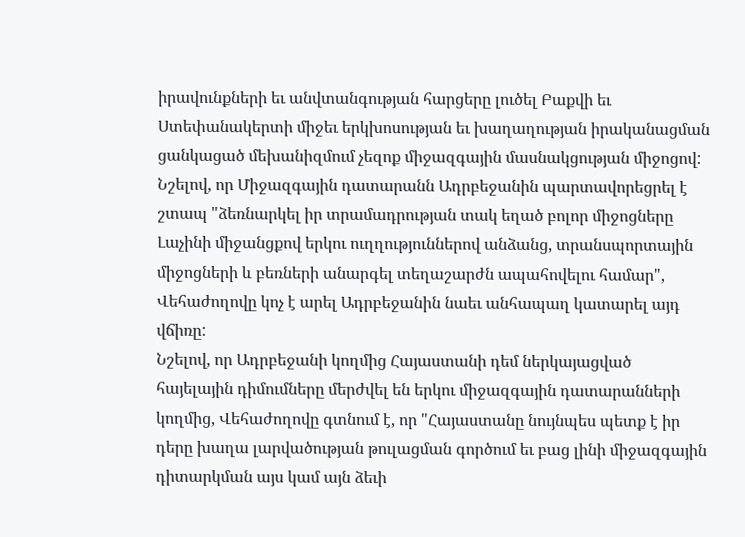իրավունքների եւ անվտանգության հարցերը լուծել Բաքվի եւ Ստեփանակերտի միջեւ երկխոսության եւ խաղաղության իրականացման ցանկացած մեխանիզմում չեզոք միջազգային մասնակցության միջոցով:
Նշելով, որ Միջազգային դատարանն Ադրբեջանին պարտավորեցրել է շտապ "ձեռնարկել իր տրամադրության տակ եղած բոլոր միջոցները Լաչինի միջանցքով երկու ուղղություններով անձանց, տրանսպորտային միջոցների և բեռների անարգել տեղաշարժն ապահովելու համար", Վեհաժողովը կոչ է արել Ադրբեջանին նաեւ անհապաղ կատարել այդ վճիռը:
Նշելով, որ Ադրբեջանի կողմից Հայաստանի դեմ ներկայացված հայելային դիմումները մերժվել են երկու միջազգային դատարանների կողմից, Վեհաժողովը գտնում է, որ "Հայաստանը նույնպես պետք է իր դերը խաղա լարվածության թուլացման գործում եւ բաց լինի միջազգային դիտարկման այս կամ այն ձեւի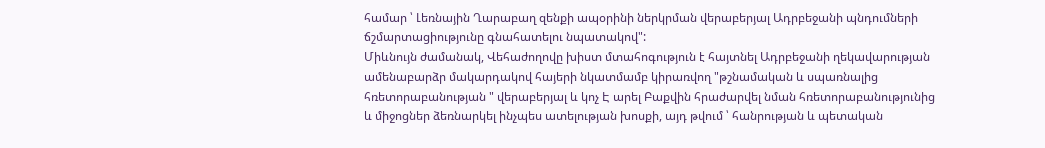համար ՝ Լեռնային Ղարաբաղ զենքի ապօրինի ներկրման վերաբերյալ Ադրբեջանի պնդումների ճշմարտացիությունը գնահատելու նպատակով":
Միևնույն ժամանակ, Վեհաժողովը խիստ մտահոգություն է հայտնել Ադրբեջանի ղեկավարության ամենաբարձր մակարդակով հայերի նկատմամբ կիրառվող "թշնամական և սպառնալից հռետորաբանության " վերաբերյալ և կոչ Է արել Բաքվին հրաժարվել նման հռետորաբանությունից և միջոցներ ձեռնարկել ինչպես ատելության խոսքի, այդ թվում ՝ հանրության և պետական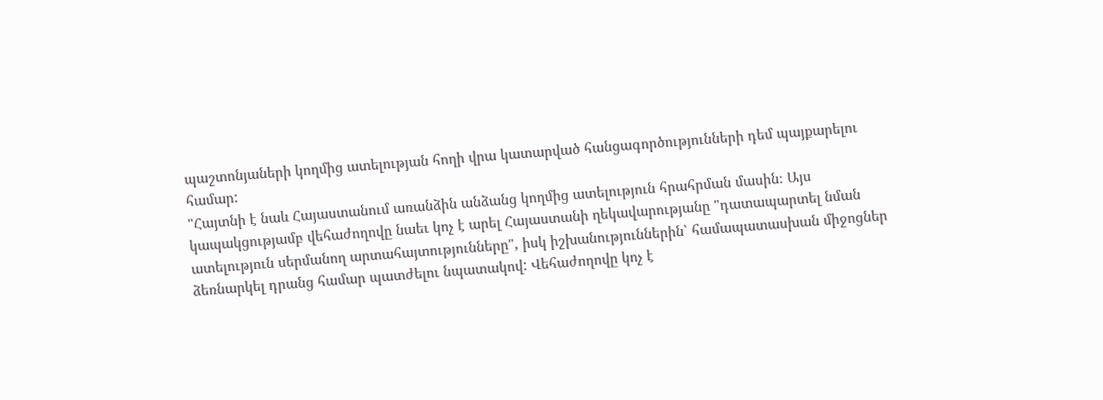պաշտոնյաների կողմից ատելության հողի վրա կատարված հանցագործությունների դեմ պայքարելու համար:
"Հայտնի է նաև Հայաստանում առանձին անձանց կողմից ատելություն հրահրման մասին։ Այս կապակցությամբ վեհաժողովը նաեւ կոչ է արել Հայաստանի ղեկավարությանը "դատապարտել նման ատելություն սերմանող արտահայտությունները", իսկ իշխանություններին՝ համապատասխան միջոցներ ձեռնարկել դրանց համար պատժելու նպատակով: Վեհաժողովը կոչ է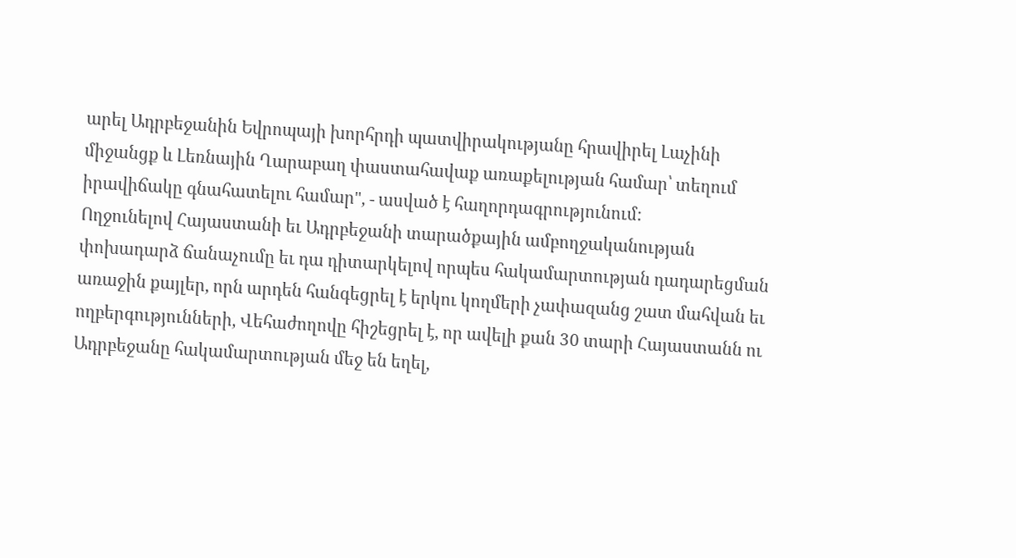արել Ադրբեջանին Եվրոպայի խորհրդի պատվիրակությանը հրավիրել Լաչինի միջանցք և Լեռնային Ղարաբաղ փաստահավաք առաքելության համար՝ տեղում իրավիճակը գնահատելու համար", - ասված է հաղորդագրությունում:
Ողջունելով Հայաստանի եւ Ադրբեջանի տարածքային ամբողջականության փոխադարձ ճանաչումը եւ դա դիտարկելով որպես հակամարտության դադարեցման առաջին քայլեր, որն արդեն հանգեցրել է երկու կողմերի չափազանց շատ մահվան եւ ողբերգությունների, Վեհաժողովը հիշեցրել է, որ ավելի քան 30 տարի Հայաստանն ու Ադրբեջանը հակամարտության մեջ են եղել,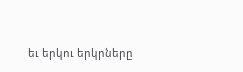եւ երկու երկրները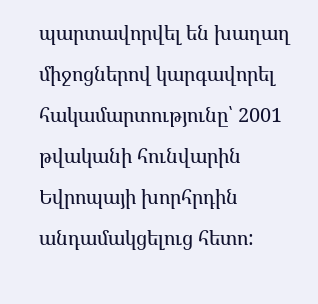պարտավորվել են խաղաղ միջոցներով կարգավորել հակամարտությունը՝ 2001 թվականի հունվարին Եվրոպայի խորհրդին անդամակցելուց հետո: